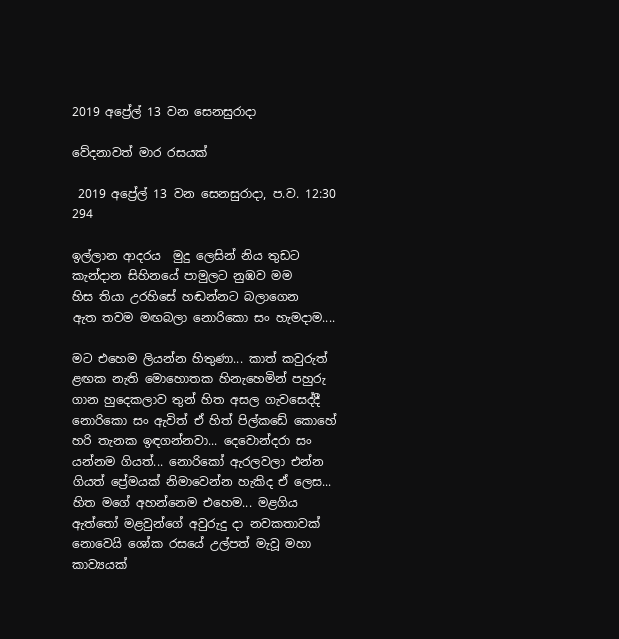2019 අප්‍රේල් 13 වන සෙනසුරාදා

වේදනාවත් මාර රසයක්

 2019 අප්‍රේල් 13 වන සෙනසුරාදා, ප.ව. 12:30 294

ඉල්ලාන ආදරය  මුදු ලෙසින් නිය තුඩට
කැන්දාන සිහිනයේ පාමුලට නුඹව මම
හිස තියා උරහිසේ හඬන්නට බලාගෙන
ඇත තවම මඟබලා නොරිකො සං හැමදාම....

මට එහෙම ලියන්න හිතුණා... කාත් කවුරුත් ළඟක නැති මොහොතක හිනැහෙමින් පහුරු ගාන හුදෙකලාව තුන් හිත අසල ගැවසෙද්දී නොරිකො සං ඇවිත් ඒ හිත් පිල්කඩේ කොහේ හරි තැනක ඉඳගන්නවා... දෙවොන්දරා සං යන්නම ගියත්... නොරිකෝ ඇරලවලා එන්න ගියත් ප්‍රේමයක් නිමාවෙන්න හැකිද ඒ ලෙස... හිත මගේ අහන්නෙම එහෙම... මළගිය ඇත්තෝ මළවුන්ගේ අවුරුදු දා නවකතාවක් නොවෙයි ශෝක රසයේ උල්පත් මැවූ මහා කාව්‍යයක්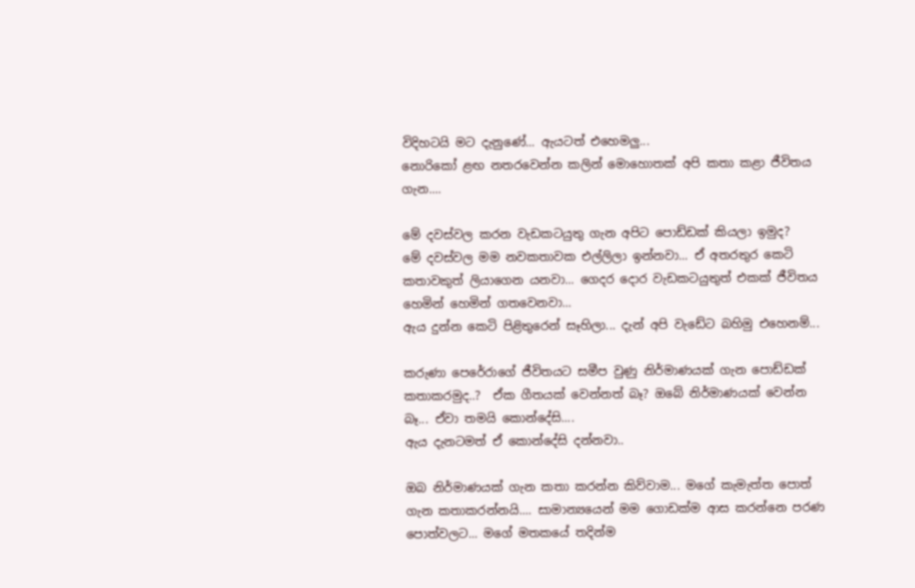විදිහටයි මට දැනුණේ... ඇයටත් එහෙමලු...
නොරිකෝ ළඟ නතරවෙන්න කලින් මොහොතක් අපි කතා කළා ජීවිතය ගැන....

මේ දවස්වල කරන වැඩකටයුතු ගැන අපිට පොඩ්ඩක් කියලා ඉමුද?
මේ දවස්වල මම නවකතාවක එල්ලිලා ඉන්නවා... ඒ අතරතුර කෙටි කතාවකුත් ලියාගෙන යනවා... ගෙදර දොර වැඩකටයුතුත් එකක් ජීවිතය හෙමින් හෙමින් ගතවෙනවා...
ඇය දුන්න කෙටි පිළිතුරෙන් සෑහිලා... දැන් අපි වැඩේට බහිමු එහෙනම්...

කරුණා පෙරේරාගේ ජීවිතයට සමීප වුණු නිර්මාණයක් ගැන පොඩ්ඩක් කතාකරමුද..?  ඒක ගීතයක් වෙන්නත් බෑ? ඔබේ නිර්මාණයක් වෙන්න බෑ... ඒවා තමයි කොන්දේසි....
ඇය දැනටමත් ඒ කොන්දේසි දන්නවා..

ඔබ නිර්මාණයක් ගැන කතා කරන්න කිව්වාම... මගේ කැමැත්ත පොත් ගැන කතාකරන්නයි.... සාමාන්‍යයෙන් මම ගොඩක්ම ආස කරන්නෙ පරණ පොත්වලට... මගේ මතකයේ තදින්ම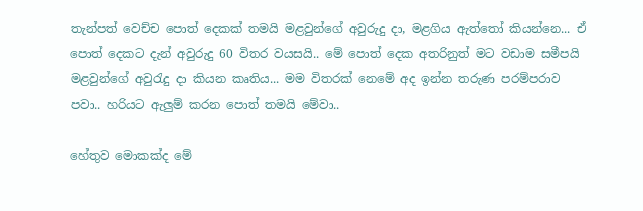තැන්පත් වෙච්ච පොත් දෙකක් තමයි මළවුන්ගේ අවුරුදු දා, මළගිය ඇත්තෝ කියන්නෙ... ඒ පොත් දෙකට දැන් අවුරුදු 60 විතර වයසයි.. මේ පොත් දෙක අතරිනුත් මට වඩාම සමීපයි මළවුන්ගේ අවුරැදු දා කියන කෘතිය... මම විතරක් නෙමේ අද ඉන්න තරුණ පරම්පරාව පවා.. හරියට ඇලුම් කරන පොත් තමයි මේවා..

හේතුව මොකක්ද මේ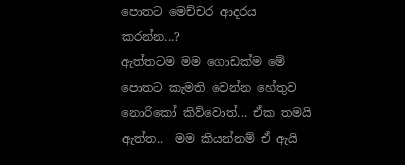පොතට මෙච්චර ආදරය කරන්න...?
ඇත්තටම මම ගොඩක්ම මේ පොතට කැමති වෙන්න හේතුව නොරිකෝ කිව්වොත්... ඒක තමයි ඇත්ත..  මම කියන්නම් ඒ ඇයි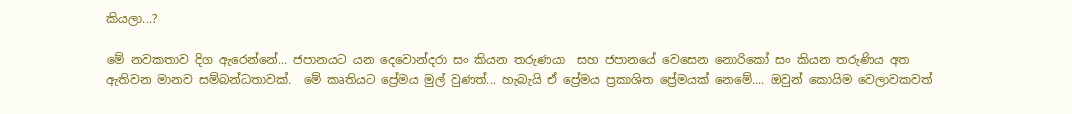කියලා...?

මේ නවකතාව දිග ඇරෙන්නේ... ජපානයට යන දෙවොන්දරා සං කියන තරුණයා  සහ ජපානයේ වෙසෙන නොරිකෝ සං කියන තරුණිය අත ඇතිවන මානව සම්බන්ධතාවක්.  මේ කෘතියට ප්‍රේමය මුල් වුණත්... හැබැයි ඒ ප්‍රේමය ප්‍රකාශිත ප්‍රේමයක් නෙමේ.... ඔවුන් කොයිම වෙලාවකවත්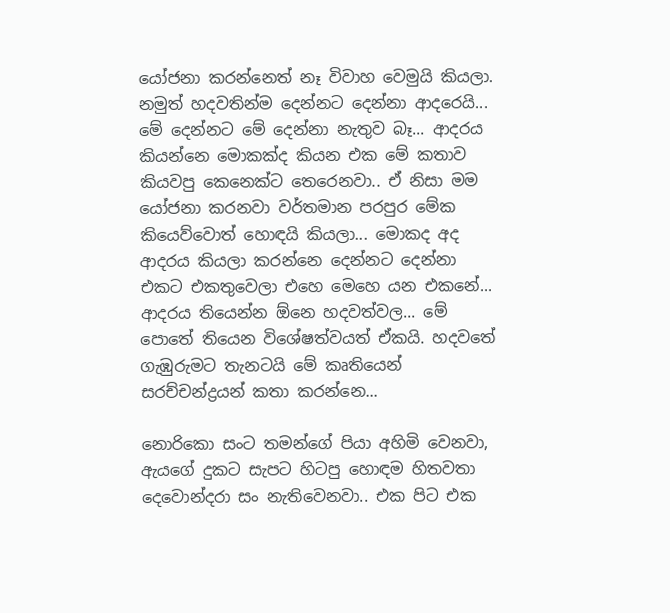යෝජනා කරන්නෙත් නෑ විවාහ වෙමුයි කියලා. නමුත් හදවතින්ම දෙන්නට දෙන්නා ආදරෙයි... මේ දෙන්නට මේ දෙන්නා නැතුව බෑ... ආදරය කියන්නෙ මොකක්ද කියන එක මේ කතාව කියවපු කෙනෙක්ට තෙරෙනවා.. ඒ නිසා මම යෝජනා කරනවා වර්තමාන පරපුර මේක කියෙව්වොත් හොඳයි කියලා... මොකද අද ආදරය කියලා කරන්නෙ දෙන්නට දෙන්නා එකට එකතුවෙලා එහෙ මෙහෙ යන එකනේ...  ආදරය තියෙන්න ඕනෙ හදවත්වල... මේ පොතේ තියෙන විශේෂත්වයත් ඒකයි. හදවතේ ගැඹුරුමට තැනටයි මේ කෘතියෙන් සරච්චන්ද්‍රයන් කතා කරන්නෙ...

නොරිකො සංට තමන්ගේ පියා අහිමි වෙනවා, ඇයගේ දුකට සැපට හිටපු හොඳම හිතවතා දෙවොන්දරා සං නැතිවෙනවා.. එක පිට එක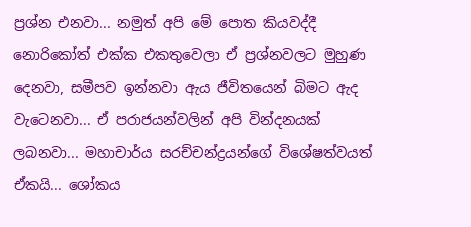ප්‍රශ්න එනවා... නමුත් අපි මේ පොත කියවද්දී නොරිකෝත් එක්ක එකතුවෙලා ඒ ප්‍රශ්නවලට මුහුණ දෙනවා, සමීපව ඉන්නවා ඇය ජීවිතයෙන් බිමට ඇද වැටෙනවා... ඒ පරාජයන්වලින් අපි වින්දනයක් ලබනවා... මහාචාර්ය සරච්චන්ද්‍රයන්ගේ විශේෂත්වයත් ඒකයි... ශෝකය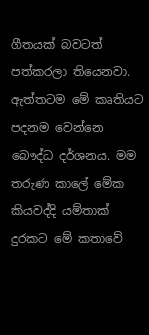ගීතයක් බවටත් පත්කරලා තියෙනවා. ඇත්තටම මේ කෘතියට පදනම වෙන්නෙ බෞද්ධ දර්ශනය. මම තරුණ කාලේ මේක කියවද්දි යම්තාක් දුරකට මේ කතාවේ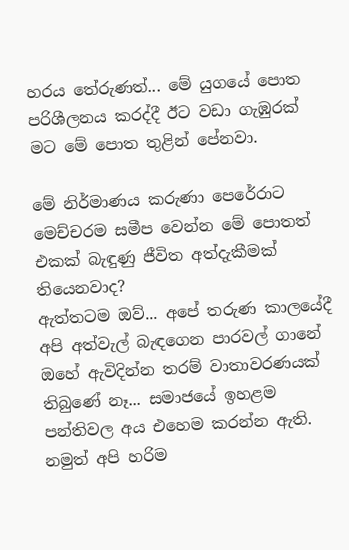හරය තේරුණත්... මේ යුගයේ පොත පරිශීලනය කරද්දී ඊට වඩා ගැඹුරක් මට මේ පොත තුළින් පේනවා.

මේ නිර්මාණය කරුණා පෙරේරාට මෙච්චරම සමීප වෙන්න මේ පොතත් එකක් බැඳුණු ජීවිත අත්දැකීමක් තියෙනවාද?
ඇත්තටම ඔව්... අපේ තරුණ කාලයේදී අපි අත්වැල් බැඳගෙන පාරවල් ගානේ ඔහේ ඇවිදින්න තරම් වාතාවරණයක් තිබුණේ නෑ... සමාජයේ ඉහළම පන්තිවල අය එහෙම කරන්න ඇති. නමුත් අපි හරිම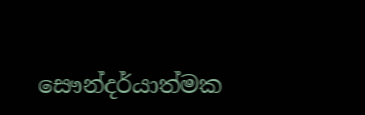සෞන්දර්යාත්මක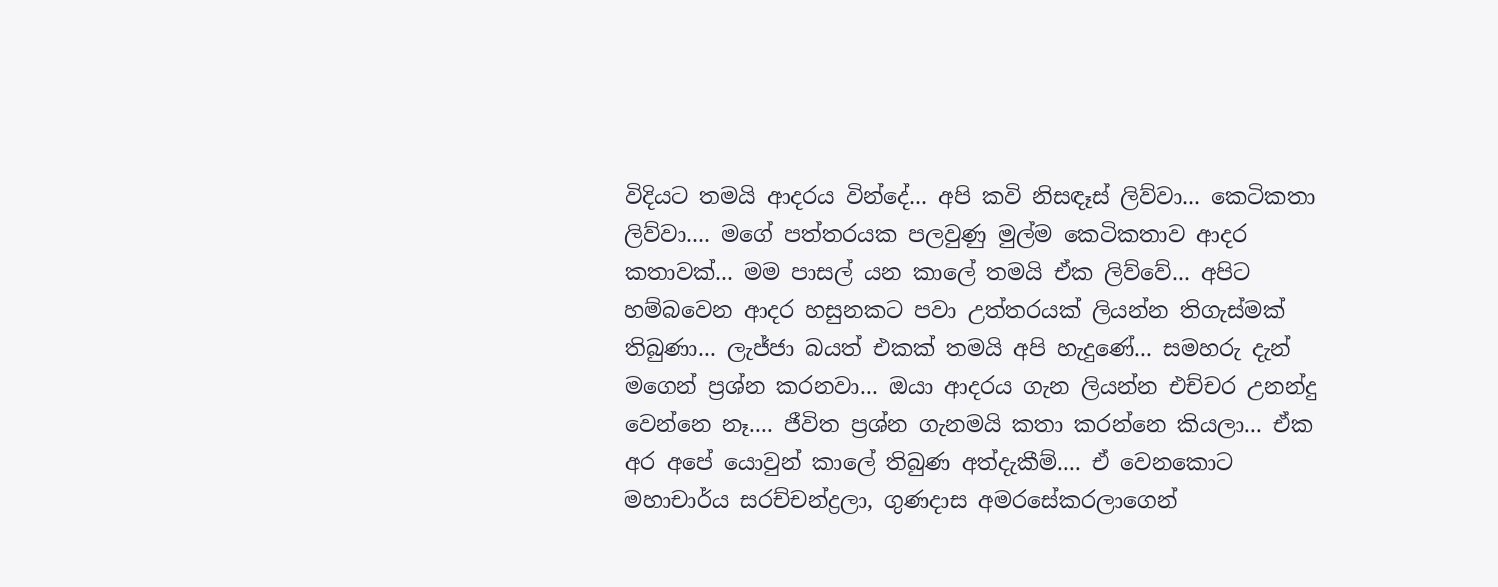විදියට තමයි ආදරය වින්දේ... අපි කවි නිසඳෑස් ලිව්වා... කෙටිකතා ලිව්වා.... මගේ පත්තරයක පලවුණු මුල්ම කෙටිකතාව ආදර කතාවක්... මම පාසල් යන කාලේ තමයි ඒක ලිව්වේ... අපිට හම්බවෙන ආදර හසුනකට පවා උත්තරයක් ලියන්න තිගැස්මක් තිබුණා... ලැජ්ජා බයත් එකක් තමයි අපි හැදුණේ... සමහරු දැන් මගෙන් ප්‍රශ්න කරනවා... ඔයා ආදරය ගැන ලියන්න එච්චර උනන්දු වෙන්නෙ නෑ.... ජීවිත ප්‍රශ්න ගැනමයි කතා කරන්නෙ කියලා... ඒක අර අපේ යොවුන් කාලේ තිබුණ අත්දැකීම්.... ඒ වෙනකොට මහාචාර්ය සරච්චන්ද්‍රලා, ගුණදාස අමරසේකරලාගෙන්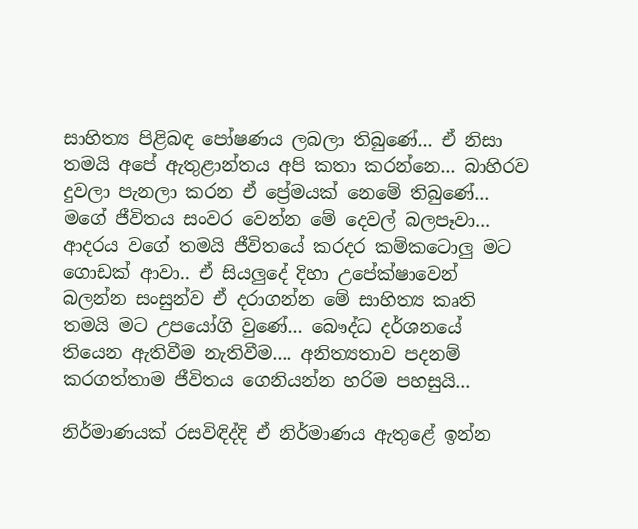සාහිත්‍ය පිළිබඳ පෝෂණය ලබලා තිබුණේ... ඒ නිසා තමයි අපේ ඇතුළාන්තය අපි කතා කරන්නෙ... බාහිරව දුවලා පැනලා කරන ඒ ප්‍රේමයක් නෙමේ තිබුණේ... මගේ ජීවිතය සංවර වෙන්න මේ දෙවල් බලපෑවා... ආදරය වගේ තමයි ජීවිතයේ කරදර කම්කටොලු මට ගොඩක් ආවා.. ඒ සියලුදේ දිහා උපේක්ෂාවෙන් බලන්න සංසුන්ව ඒ දරාගන්න මේ සාහිත්‍ය කෘති තමයි මට උපයෝගි වුණේ... බෞද්ධ දර්ශනයේ තියෙන ඇතිවීම නැතිවීම.... අනිත්‍යතාව පදනම් කරගත්තාම ජීවිතය ගෙනියන්න හරිම පහසුයි...

නිර්මාණයක් රසවිඳිද්දි ඒ නිර්මාණය ඇතුළේ ඉන්න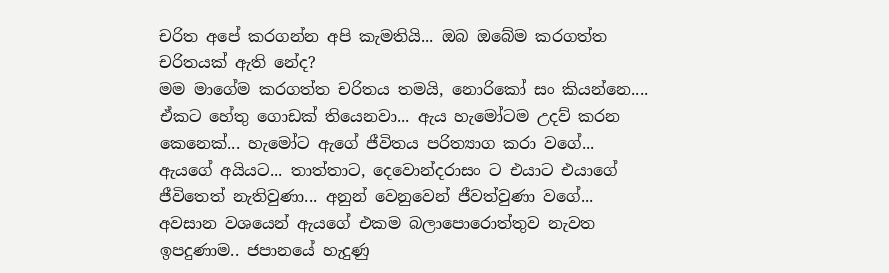චරිත අපේ කරගන්න අපි කැමතියි... ඔබ ඔබේම කරගත්ත චරිතයක් ඇති නේද?
මම මාගේම කරගත්ත චරිතය තමයි, නොරිකෝ සං කියන්නෙ.... ඒකට හේතු ගොඩක් තියෙනවා... ඇය හැමෝටම උදව් කරන කෙනෙක්... හැමෝට ඇගේ ජීවිතය පරිත්‍යාග කරා වගේ... ඇයගේ අයියට... තාත්තාට, දෙවොන්දරාසං ට එයාට එයාගේ ජීවිතෙත් නැතිවුණා... අනුන් වෙනුවෙන් ජීවත්වුණා වගේ... අවසාන වශයෙන් ඇයගේ එකම බලාපොරොත්තුව නැවත ඉපදුණාම.. ජපානයේ හැදුණු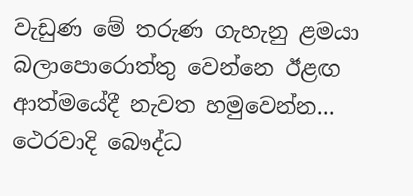වැඩුණ මේ තරුණ ගැහැනු ළමයා බලාපොරොත්තු වෙන්නෙ ඊළඟ ආත්මයේදී නැවත හමුවෙන්න... ථෙරවාදි බෞද්ධ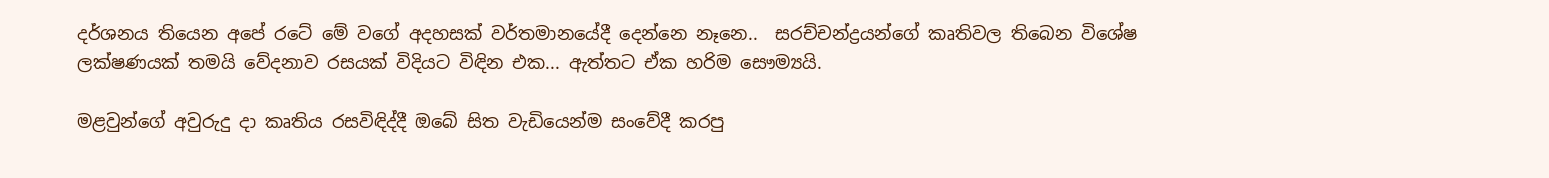දර්ශනය තියෙන අපේ රටේ මේ වගේ අදහසක් වර්තමානයේදී දෙන්නෙ නෑනෙ..  සරච්චන්ද්‍රයන්ගේ කෘතිවල තිබෙන විශේෂ ලක්ෂණයක් තමයි වේදනාව රසයක් විදියට විඳින එක... ඇත්තට ඒක හරිම සෞම්‍යයි.

මළවුන්ගේ අවුරුදු දා කෘතිය රසවිඳිද්දී ඔබේ සිත වැඩියෙන්ම සංවේදී කරපු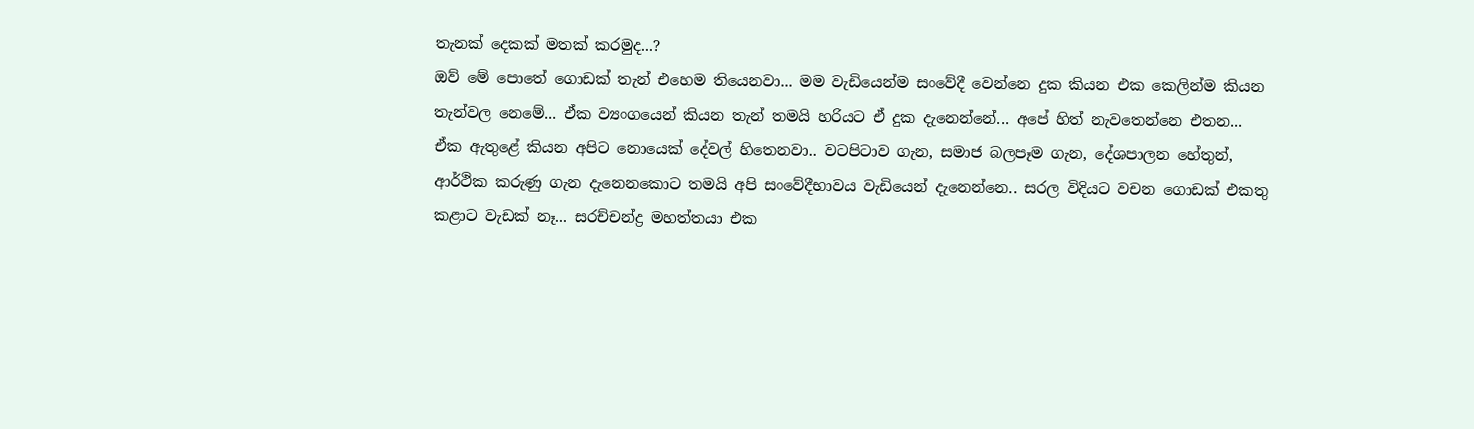තැනක් දෙකක් මතක් කරමුද...?
ඔව් මේ පොතේ ගොඩක් තැන් එහෙම තියෙනවා... මම වැඩියෙන්ම සංවේදී වෙන්නෙ දුක කියන එක කෙලින්ම කියන තැන්වල නෙමේ... ඒක ව්‍යංගයෙන් කියන තැන් තමයි හරියට ඒ දුක දැනෙන්නේ... අපේ හිත් නැවතෙන්නෙ එතන... ඒක ඇතුළේ කියන අපිට නොයෙක් දේවල් හිතෙනවා.. වටපිටාව ගැන, සමාජ බලපෑම ගැන, දේශපාලන හේතුන්, ආර්ථික කරුණු ගැන දැනෙනකොට තමයි අපි සංවේදීභාවය වැඩියෙන් දැනෙන්නෙ.. සරල විදියට වචන ගොඩක් එකතු කළාට වැඩක් නෑ... සරච්චන්ද්‍ර මහත්තයා එක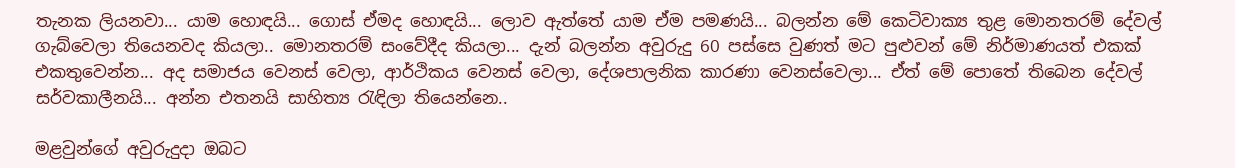තැනක ලියනවා... යාම හොඳයි... ගොස් ඒමද හොඳයි... ලොව ඇත්තේ යාම ඒම පමණයි... බලන්න මේ කෙටිවාක්‍ය තුළ මොනතරම් දේවල් ගැබ්වෙලා තියෙනවද කියලා.. මොනතරම් සංවේදීද කියලා... දැන් බලන්න අවුරුදු 60 පස්සෙ වුණත් මට පුළුවන් මේ නිර්මාණයත් එකක් එකතුවෙන්න... අද සමාජය වෙනස් වෙලා, ආර්ථිකය වෙනස් වෙලා, දේශපාලනික කාරණා වෙනස්වෙලා... ඒත් මේ පොතේ තිබෙන දේවල් සර්වකාලීනයි... අන්න එතනයි සාහිත්‍ය රැඳිලා තියෙන්නෙ..

මළවුන්ගේ අවුරුදුදා ඔබට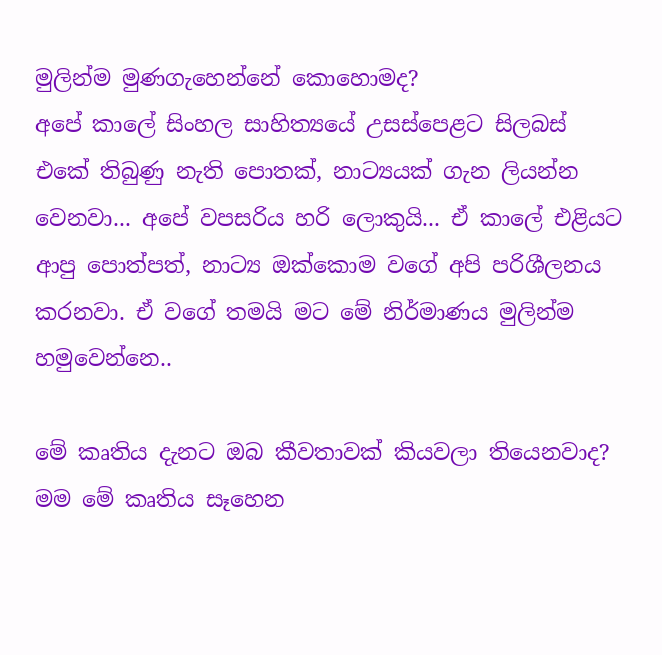මුලින්ම මුණගැහෙන්නේ කොහොමද?
අපේ කාලේ සිංහල සාහිත්‍යයේ උසස්පෙළට සිලබස් එකේ තිබුණු නැති පොතක්, නාට්‍යයක් ගැන ලියන්න වෙනවා... අපේ වපසරිය හරි ලොකුයි... ඒ කාලේ එළියට ආපු පොත්පත්, නාට්‍ය ඔක්කොම වගේ අපි පරිශීලනය කරනවා. ඒ වගේ තමයි මට මේ නිර්මාණය මුලින්ම හමුවෙන්නෙ..

මේ කෘතිය දැනට ඔබ කීවතාවක් කියවලා තියෙනවාද?
මම මේ කෘතිය සෑහෙන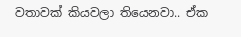වතාවක් කියවලා තියෙනවා.. ඒක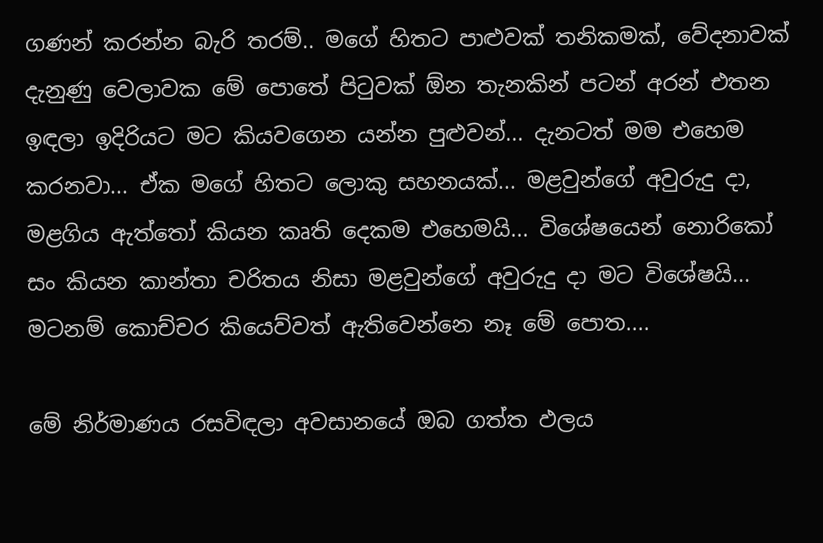ගණන් කරන්න බැරි තරම්.. මගේ හිතට පාළුවක් තනිකමක්, වේදනාවක් දැනුණු වෙලාවක මේ පොතේ පිටුවක් ඕන තැනකින් පටන් අරන් එතන ඉඳලා ඉදිරියට මට කියවගෙන යන්න පුළුවන්... දැනටත් මම එහෙම කරනවා... ඒක මගේ හිතට ලොකු සහනයක්... මළවුන්ගේ අවුරුදු දා, මළගිය ඇත්තෝ කියන කෘති දෙකම එහෙමයි... විශේෂයෙන් නොරිකෝ සං කියන කාන්තා චරිතය නිසා මළවුන්ගේ අවුරුදු දා මට විශේෂයි... මටනම් කොච්චර කියෙව්වත් ඇතිවෙන්නෙ නෑ මේ පොත....

මේ නිර්මාණය රසවිඳලා අවසානයේ ඔබ ගත්ත ඵලය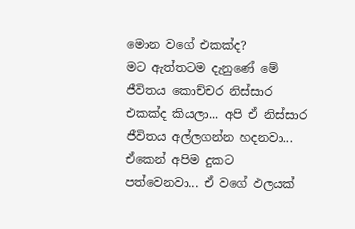මොන වගේ එකක්ද?
මට ඇත්තටම දැනුණේ මේ ජීවිතය කොච්චර නිස්සාර එකක්ද කියලා... අපි ඒ නිස්සාර ජීවිතය අල්ලගන්න හදනවා... ඒකෙන් අපිම දුකට පත්වෙනවා... ඒ වගේ ඵලයක්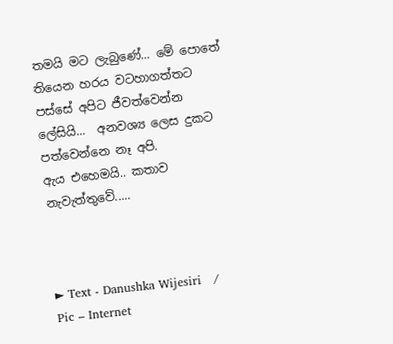තමයි මට ලැබුණේ... මේ පොතේ තියෙන හරය වටහාගත්තට පස්සේ අපිට ජීවත්වෙන්න ලේසියි...  අනවශ්‍ය ලෙස දුකට පත්වෙන්නෙ නෑ අපි.
ඇය එහෙමයි.. කතාව නැවැත්තුවේ.....



► Text - Danushka Wijesiri   /   Pic – Internet